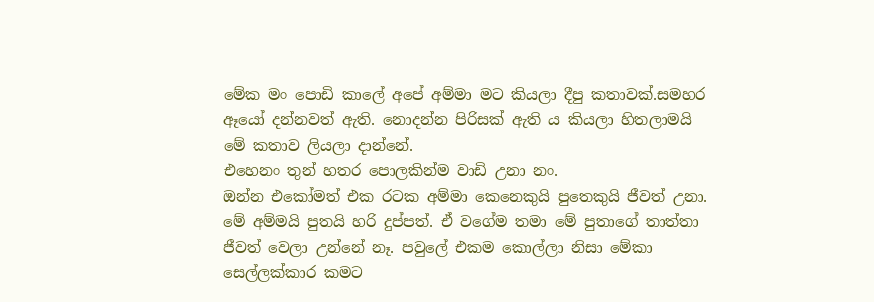මේක මං පොඩි කාලේ අපේ අම්මා මට කියලා දීපු කතාවක්.සමහර ඈයෝ දන්නවත් ඇති. නොදන්න පිරිසක් ඇති ය කියලා හිතලාමයි මේ කතාව ලියලා දාන්නේ.
එහෙනං තුන් හතර පොලකින්ම වාඩි උනා නං.
ඔන්න එකෝමත් එක රටක අම්මා කෙනෙකුයි පුතෙකුයි ජීවත් උනා. මේ අම්මයි පුතයි හරි දුප්පත්. ඒ වගේම තමා මේ පුතාගේ තාත්තා ජීවත් වෙලා උන්නේ නෑ. පවුලේ එකම කොල්ලා නිසා මේකා සෙල්ලක්කාර කමට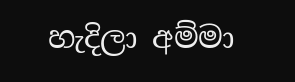හැදිලා අම්මා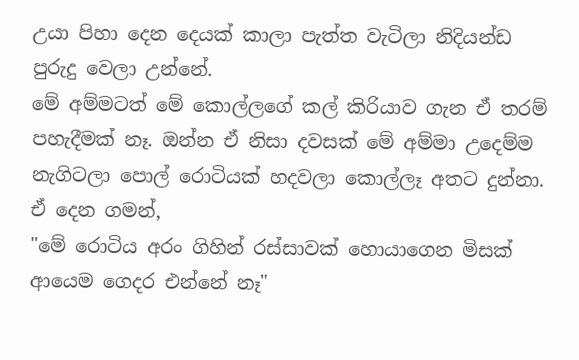උයා පිහා දෙන දෙයක් කාලා පැත්ත වැටිලා නිදියන්ඩ පුරුදු වෙලා උන්නේ.
මේ අම්මටත් මේ කොල්ලගේ කල් කිරියාව ගැන ඒ තරම් පහැදීමක් නෑ. ඔන්න ඒ නිසා දවසක් මේ අම්මා උදෙම්ම නැගිටලා පොල් රොටියක් හදවලා කොල්ලෑ අතට දුන්නා.
ඒ දෙන ගමන්,
"මේ රොටිය අරං ගිහින් රස්සාවක් හොයාගෙන මිසක් ආයෙම ගෙදර එන්නේ නෑ"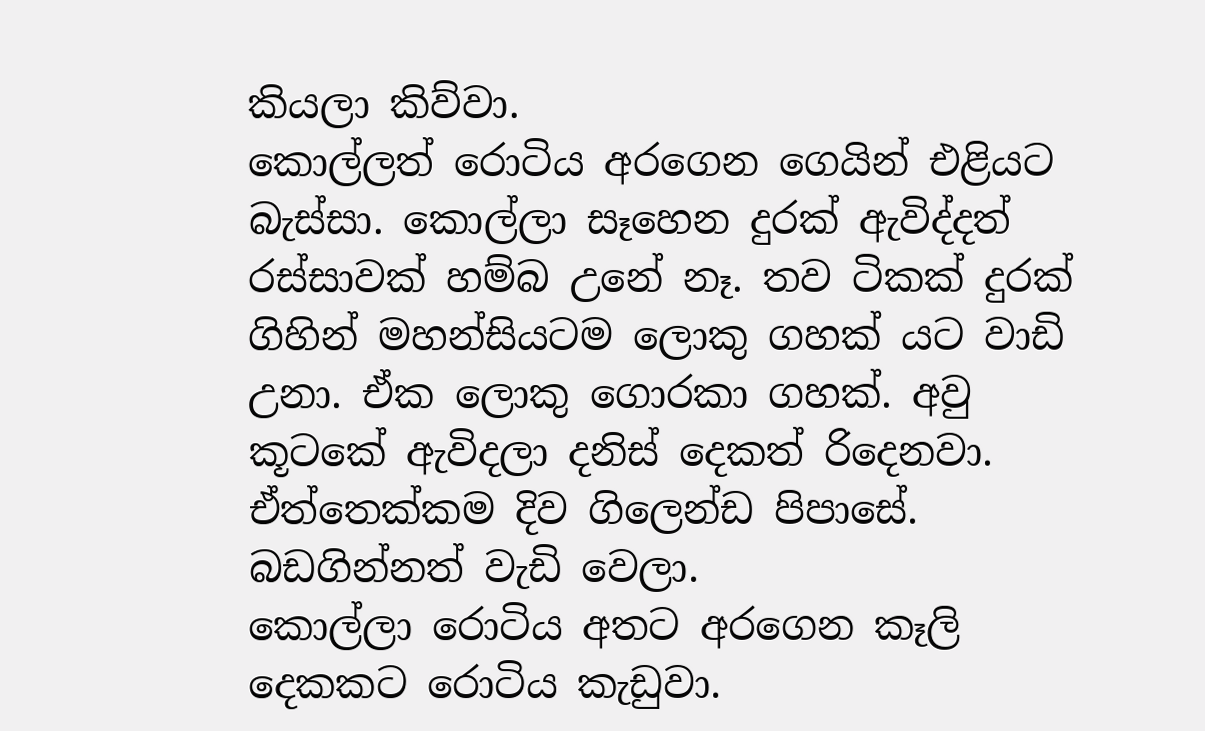කියලා කිව්වා.
කොල්ලත් රොටිය අරගෙන ගෙයින් එළියට බැස්සා. කොල්ලා සෑහෙන දුරක් ඇවිද්දත් රස්සාවක් හම්බ උනේ නෑ. තව ටිකක් දුරක් ගිහින් මහන්සියටම ලොකු ගහක් යට වාඩි උනා. ඒක ලොකු ගොරකා ගහක්. අවු කූටකේ ඇවිදලා දනිස් දෙකත් රිදෙනවා. ඒත්තෙක්කම දිව ගිලෙන්ඩ පිපාසේ.
බඩගින්නත් වැඩි වෙලා.
කොල්ලා රොටිය අතට අරගෙන කෑලි දෙකකට රොටිය කැඩුවා.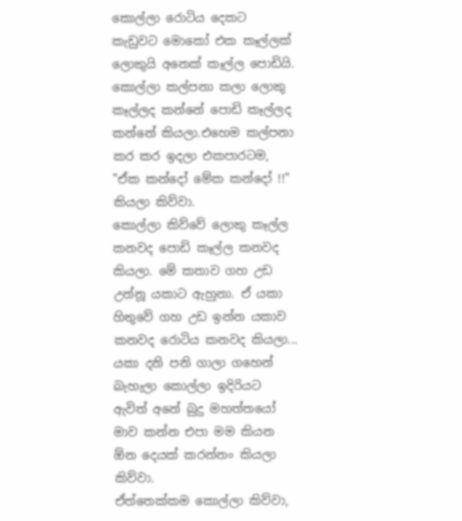කොල්ලා රොටිය දෙකට කැඩුවට මොකෝ එක කෑල්ලක් ලොකුයි අනෙක් කෑල්ල පොඩියි.
කොල්ලා කල්පනා කලා ලොකු කෑල්ලද කන්නේ පොඩි කෑල්ලද කන්නේ කියලා.එහෙම කල්පනා කර කර ඉදලා එකපාරටම,
"ඒක කන්දෝ මේක කන්දෝ !!" කියලා කිව්වා.
කොල්ලා කිව්වේ ලොකු කෑල්ල කනවද පොඩි කෑල්ල කනවද කියලා. මේ කතාව ගහ උඩ උන්නූ යකාට ඇහුනා. ඒ යකා හිතුවේ ගහ උඩ ඉන්න යකාව කනවද රොටිය කනවද කියලා...
යකා දනි පනි ගාලා ගහෙන් බැහැලා කොල්ලා ඉදිරියට ඇවිත් අනේ බුදු මහත්තයෝ මාව කන්න එපා මම කියන ඕන දෙයක් කරන්නං කියලා කිව්වා.
ඒත්තෙක්කම කොල්ලා කිව්වා,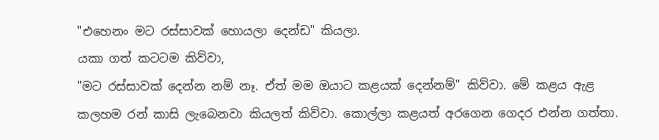"එහෙනං මට රස්සාවක් හොයලා දෙන්ඩ" කියලා.
යකා ගත් කටටම කිව්වා,
"මට රස්සාවක් දෙන්න නම් නෑ. ඒත් මම ඔයාට කළයක් දෙන්නම්" කිව්වා. මේ කළය ඇළ කලහම රන් කාසි ලැබෙනවා කියලත් කිව්වා. කොල්ලා කළයත් අරගෙන ගෙදර එන්න ගත්තා.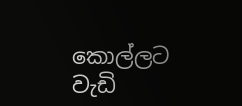කොල්ලට වැඩි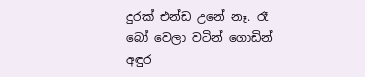දුරක් එන්ඩ උනේ නෑ. රෑ බෝ වෙලා වටින් ගොඩින් අඳුර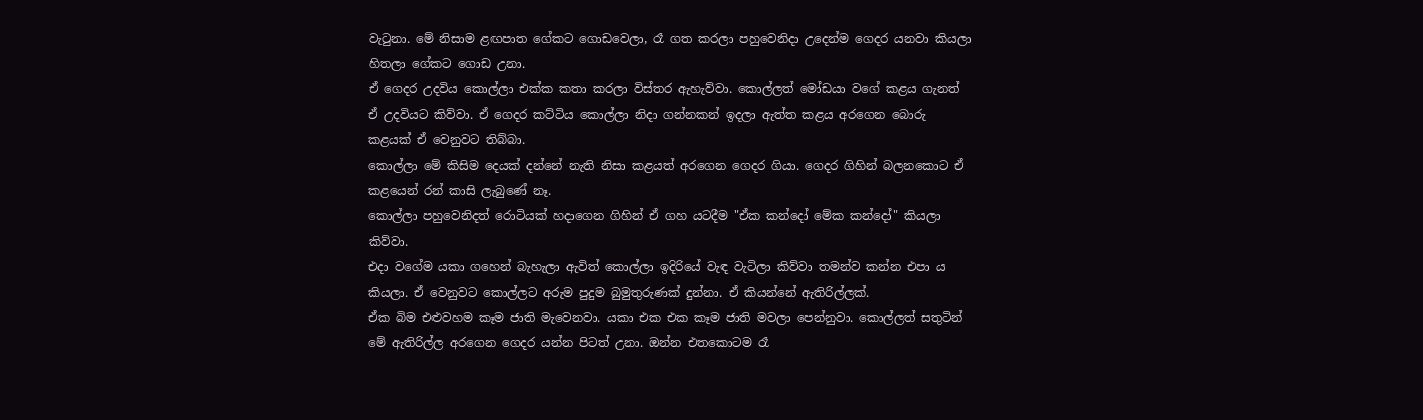වැටුනා. මේ නිසාම ළඟපාත ගේකට ගොඩවෙලා, රෑ ගත කරලා පහුවෙනිදා උදෙන්ම ගෙදර යනවා කියලා හිතලා ගේකට ගොඩ උනා.
ඒ ගෙදර උදවිය කොල්ලා එක්ක කතා කරලා විස්තර ඇහැව්වා. කොල්ලත් මෝඩයා වගේ කළය ගැනත් ඒ උදවියට කිව්වා. ඒ ගෙදර කට්ටිය කොල්ලා නිදා ගන්නකන් ඉදලා ඇත්ත කළය අරගෙන බොරු කළයක් ඒ වෙනුවට තිබ්බා.
කොල්ලා මේ කිසිම දෙයක් දන්නේ නැති නිසා කළයත් අරගෙන ගෙදර ගියා. ගෙදර ගිහින් බලනකොට ඒ කළයෙන් රන් කාසි ලැබුණේ නෑ.
කොල්ලා පහුවෙනිදත් රොටියක් හදාගෙන ගිහින් ඒ ගහ යටදීම "ඒක කන්දෝ මේක කන්දෝ" කියලා කිව්වා.
එදා වගේම යකා ගහෙන් බැහැලා ඇවිත් කොල්ලා ඉදිරියේ වැඳ වැටිලා කිව්වා තමන්ව කන්න එපා ය කියලා. ඒ වෙනුවට කොල්ලට අරුම පුදුම බුමුතුරුණක් දුන්නා. ඒ කියන්නේ ඇතිරිල්ලක්.
ඒක බිම එළුවහම කෑම ජාති මැවෙනවා. යකා එක එක කෑම ජාති මවලා පෙන්නුවා. කොල්ලත් සතුටින් මේ ඇතිරිල්ල අරගෙන ගෙදර යන්න පිටත් උනා. ඔන්න එතකොටම රෑ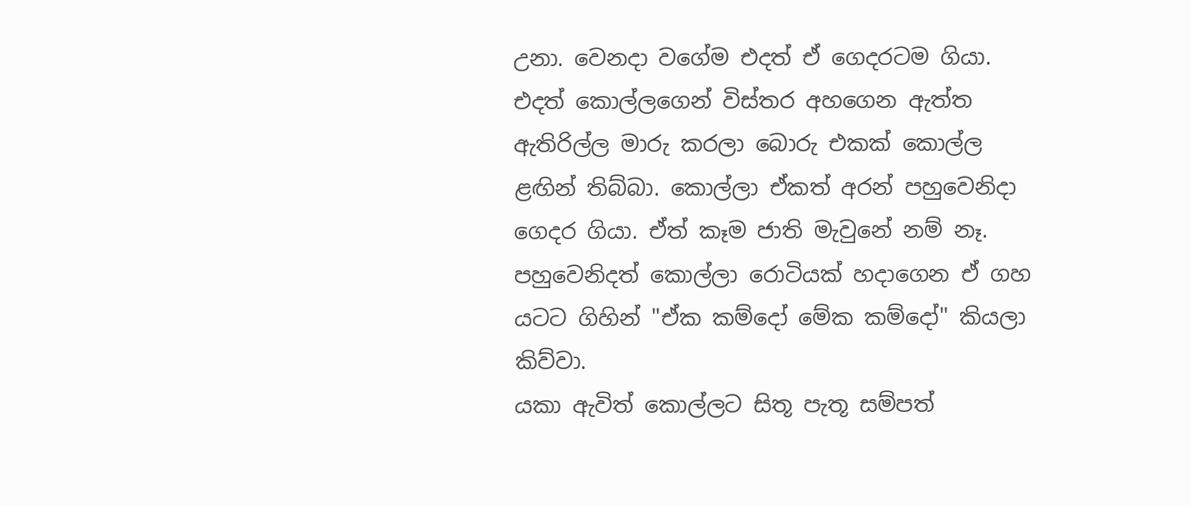උනා. වෙනදා වගේම එදත් ඒ ගෙදරටම ගියා.
එදත් කොල්ලගෙන් විස්තර අහගෙන ඇත්ත ඇතිරිල්ල මාරු කරලා බොරු එකක් කොල්ල ළඟින් තිබ්බා. කොල්ලා ඒකත් අරන් පහුවෙනිදා ගෙදර ගියා. ඒත් කෑම ජාති මැවුනේ නම් නෑ.
පහුවෙනිදත් කොල්ලා රොටියක් හදාගෙන ඒ ගහ යටට ගිහින් "ඒක කම්දෝ මේක කම්දෝ" කියලා කිව්වා.
යකා ඇවිත් කොල්ලට සිතූ පැතූ සම්පත්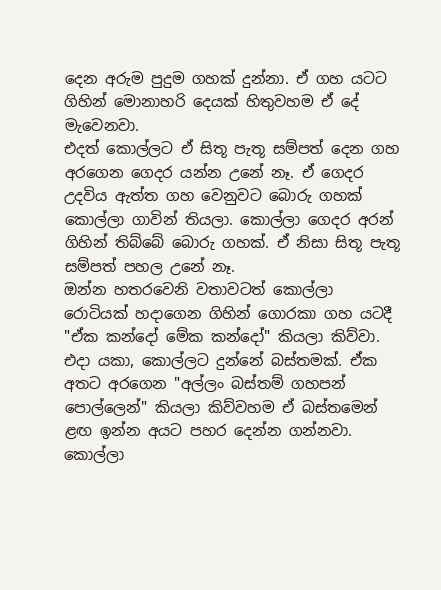දෙන අරුම පුදුම ගහක් දුන්නා. ඒ ගහ යටට ගිහින් මොනාහරි දෙයක් හිතුවහම ඒ දේ මැවෙනවා.
එදත් කොල්ලට ඒ සිතූ පැතූ සම්පත් දෙන ගහ අරගෙන ගෙදර යන්න උනේ නෑ. ඒ ගෙදර උදවිය ඇත්ත ගහ වෙනුවට බොරු ගහක් කොල්ලා ගාවින් තියලා. කොල්ලා ගෙදර අරන් ගිහින් තිබ්බේ බොරු ගහක්. ඒ නිසා සිතූ පැතූ සම්පත් පහල උනේ නෑ.
ඔන්න හතරවෙනි වතාවටත් කොල්ලා රොටියක් හදාගෙන ගිහින් ගොරකා ගහ යටදී "ඒක කන්දෝ මේක කන්දෝ" කියලා කිව්වා.
එදා යකා, කොල්ලට දුන්නේ බස්තමක්. ඒක අතට අරගෙන "අල්ලං බස්තම් ගහපන් පොල්ලෙන්" කියලා කිව්වහම ඒ බස්තමෙන් ළඟ ඉන්න අයට පහර දෙන්න ගන්නවා.
කොල්ලා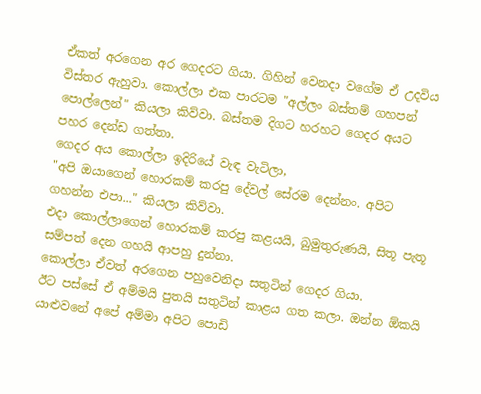ඒකත් අරගෙන අර ගෙදරට ගියා. ගිහින් වෙනදා වගේම ඒ උදවිය විස්තර ඇහුවා. කොල්ලා එක පාරටම "අල්ලං බස්තම් ගහපන් පොල්ලෙන්" කියලා කිව්වා. බස්තම දිගට හරහට ගෙදර අයට පහර දෙන්ඩ ගත්තා.
ගෙදර අය කොල්ලා ඉදිරියේ වැඳ වැටිලා,
"අපි ඔයාගෙන් හොරකම් කරපු දේවල් සේරම දෙන්නං. අපිට ගහන්න එපා..." කියලා කිව්වා.
එදා කොල්ලාගෙන් හොරකම් කරපු කළයයි, බුමුතුරුණයි, සිතූ පැතූ සම්පත් දෙන ගහයි ආපහු දුන්නා.
කොල්ලා ඒවත් අරගෙන පහුවෙනිදා සතුටින් ගෙදර ගියා.
ඊට පස්සේ ඒ අම්මයි පුතයි සතුටින් කාළය ගත කලා. ඔන්න ඕකයි යාළුවනේ අපේ අම්මා අපිට පොඩි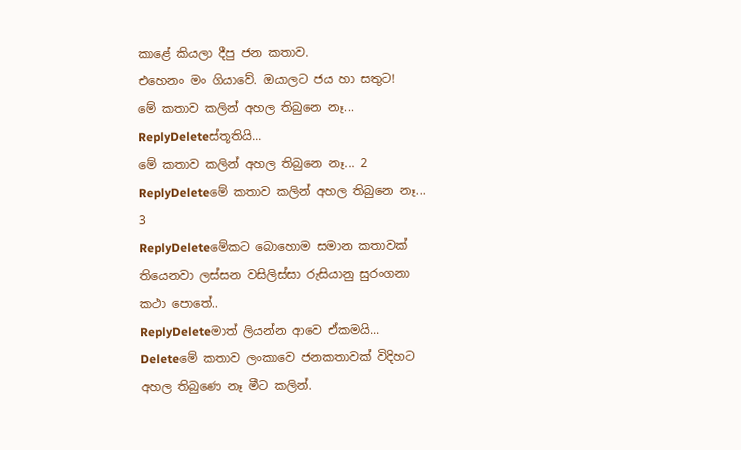කාළේ කියලා දීපු ජන කතාව.
එහෙනං මං ගියාවේ. ඔයාලට ජය හා සතුට!
මේ කතාව කලින් අහල තිබුනෙ නෑ...
ReplyDeleteස්තූතියි...
මේ කතාව කලින් අහල තිබුනෙ නෑ... 2
ReplyDeleteමේ කතාව කලින් අහල තිබුනෙ නෑ... 3
ReplyDeleteමේකට බොහොම සමාන කතාවක් තියෙනවා ලස්සන වසිලිස්සා රුසියානු සුරංගනා කථා පොතේ..
ReplyDeleteමාත් ලියන්න ආවෙ ඒකමයි...
Deleteමේ කතාව ලංකාවෙ ජනකතාවක් විදිහට අහල තිබුණෙ නෑ මීට කලින්.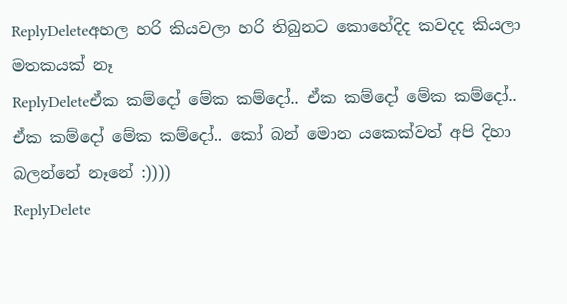ReplyDeleteඅහල හරි කියවලා හරි තිබුනට කොහේදිද කවදද කියලා මතකයක් නෑ
ReplyDeleteඒක කම්දෝ මේක කම්දෝ.. ඒක කම්දෝ මේක කම්දෝ.. ඒක කම්දෝ මේක කම්දෝ.. කෝ බන් මොන යකෙක්වත් අපි දිහා බලන්නේ නෑනේ :))))
ReplyDelete